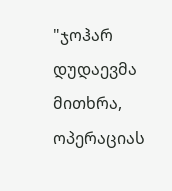"ჯოჰარ დუდაევმა მითხრა, ოპერაციას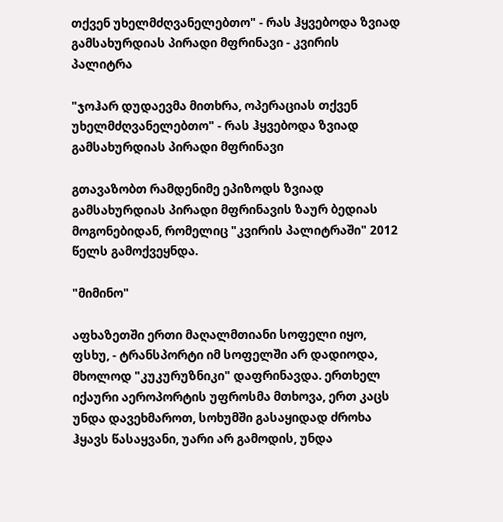თქვენ უხელმძღვანელებთო" - რას ჰყვებოდა ზვიად გამსახურდიას პირადი მფრინავი - კვირის პალიტრა

"ჯოჰარ დუდაევმა მითხრა, ოპერაციას თქვენ უხელმძღვანელებთო" - რას ჰყვებოდა ზვიად გამსახურდიას პირადი მფრინავი

გთავაზობთ რამდენიმე ეპიზოდს ზვიად გამსახურდიას პირადი მფრინავის ზაურ ბედიას მოგონებიდან, რომელიც "კვირის პალიტრაში" 2012 წელს გამოქვეყნდა.

"მიმინო"

აფხაზეთში ერთი მაღალმთიანი სოფელი იყო, ფსხუ, - ტრანსპორტი იმ სოფელში არ დადიოდა, მხოლოდ "კუკურუზნიკი" დაფრინავდა. ერთხელ იქაური აეროპორტის უფროსმა მთხოვა, ერთ კაცს უნდა დავეხმაროთ, სოხუმში გასაყიდად ძროხა ჰყავს წასაყვანი, უარი არ გამოდის, უნდა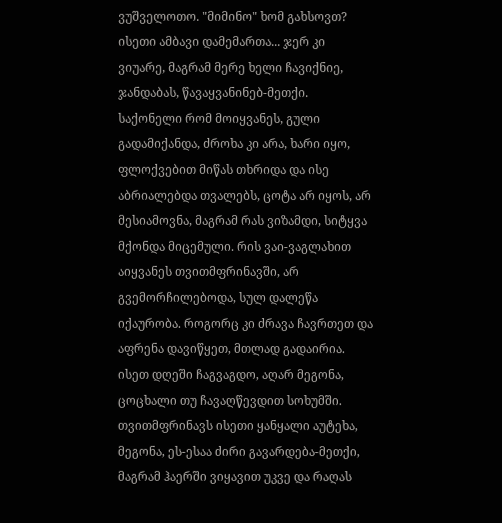ვუშველოთო. "მიმინო" ხომ გახსოვთ? ისეთი ამბავი დამემართა... ჯერ კი ვიუარე, მაგრამ მერე ხელი ჩავიქნიე, ჯანდაბას, წავაყვანინებ-მეთქი. საქონელი რომ მოიყვანეს, გული გადამიქანდა, ძროხა კი არა, ხარი იყო, ფლოქვებით მიწას თხრიდა და ისე აბრიალებდა თვალებს, ცოტა არ იყოს, არ მესიამოვნა, მაგრამ რას ვიზამდი, სიტყვა მქონდა მიცემული. რის ვაი-ვაგლახით აიყვანეს თვითმფრინავში, არ გვემორჩილებოდა, სულ დალეწა იქაურობა. როგორც კი ძრავა ჩავრთეთ და აფრენა დავიწყეთ, მთლად გადაირია. ისეთ დღეში ჩაგვაგდო, აღარ მეგონა, ცოცხალი თუ ჩავაღწევდით სოხუმში. თვითმფრინავს ისეთი ყანყალი აუტეხა, მეგონა, ეს-ესაა ძირი გავარდება-მეთქი, მაგრამ ჰაერში ვიყავით უკვე და რაღას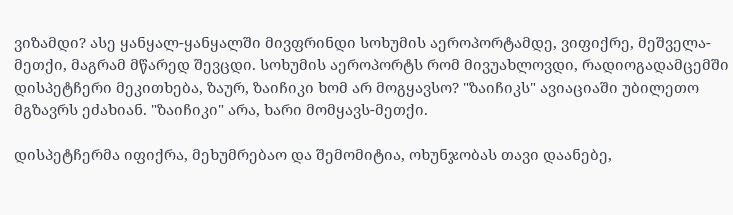ვიზამდი? ასე ყანყალ-ყანყალში მივფრინდი სოხუმის აეროპორტამდე, ვიფიქრე, მეშველა-მეთქი, მაგრამ მწარედ შევცდი. სოხუმის აეროპორტს რომ მივუახლოვდი, რადიოგადამცემში დისპეტჩერი მეკითხება, ზაურ, ზაიჩიკი ხომ არ მოგყავსო? "ზაიჩიკს" ავიაციაში უბილეთო მგზავრს ეძახიან. "ზაიჩიკი" არა, ხარი მომყავს-მეთქი.

დისპეტჩერმა იფიქრა, მეხუმრებაო და შემომიტია, ოხუნჯობას თავი დაანებე,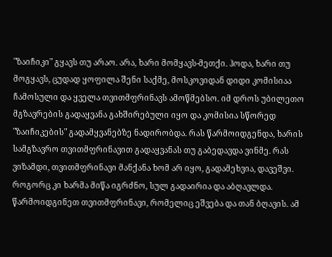"ზაიჩიკი" გყავს თუ არაო. არა, ხარი მომყავს-მეთქი. ჰოდა, ხარი თუ მოგყავს, ცუდად ყოფილა შენი საქმე, მოსკოვიდან დიდი კომისიაა ჩამოსული და ყველა თვითმფრინავს ამოწმებსო. იმ დროს უბილეთო მგზავრების გადაყვანა გახშირებული იყო და კომისია სწორედ "ზაიჩიკების" გადამყვანებზე ნადირობდა. რას წარმოიდგენდა, ხარის სამგზავრო თვითმფრინავით გადაყვანას თუ გაბედავდა ვინმე. რას ვიზამდი, თვითმფრინავი მანქანა ხომ არ იყო, გადამეხვია, დავეშვი. როგორც კი ხარმა მიწა იგრძნო, სულ გადაირია და აბღავლდა. წარმოიდგინეთ თვითმფრინავი, რომელიც ეშვება და თან ბღავის. ამ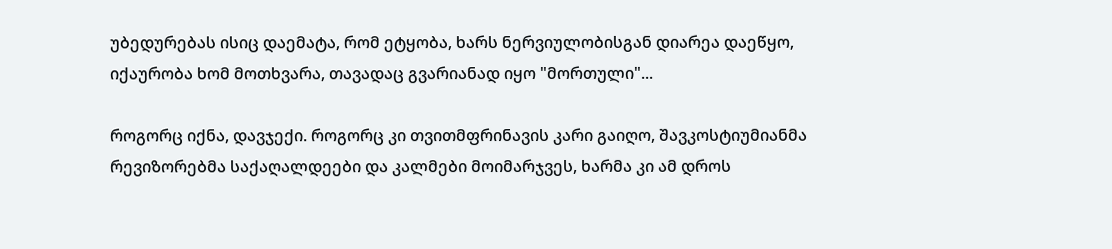უბედურებას ისიც დაემატა, რომ ეტყობა, ხარს ნერვიულობისგან დიარეა დაეწყო, იქაურობა ხომ მოთხვარა, თავადაც გვარიანად იყო "მორთული"...

როგორც იქნა, დავჯექი. როგორც კი თვითმფრინავის კარი გაიღო, შავკოსტიუმიანმა რევიზორებმა საქაღალდეები და კალმები მოიმარჯვეს, ხარმა კი ამ დროს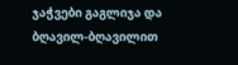ჯაჭვები გაგლიჯა და ბღავილ-ბღავილით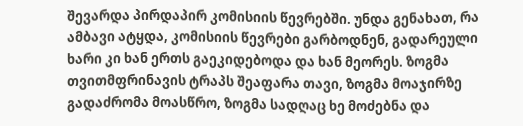შევარდა პირდაპირ კომისიის წევრებში. უნდა გენახათ, რა ამბავი ატყდა, კომისიის წევრები გარბოდნენ, გადარეული ხარი კი ხან ერთს გაეკიდებოდა და ხან მეორეს. ზოგმა თვითმფრინავის ტრაპს შეაფარა თავი, ზოგმა მოაჯირზე გადაძრომა მოასწრო, ზოგმა სადღაც ხე მოძებნა და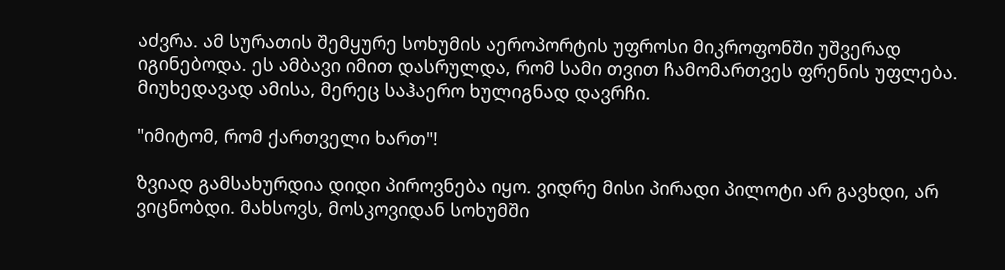აძვრა. ამ სურათის შემყურე სოხუმის აეროპორტის უფროსი მიკროფონში უშვერად იგინებოდა. ეს ამბავი იმით დასრულდა, რომ სამი თვით ჩამომართვეს ფრენის უფლება. მიუხედავად ამისა, მერეც საჰაერო ხულიგნად დავრჩი.

"იმიტომ, რომ ქართველი ხართ"!

ზვიად გამსახურდია დიდი პიროვნება იყო. ვიდრე მისი პირადი პილოტი არ გავხდი, არ ვიცნობდი. მახსოვს, მოსკოვიდან სოხუმში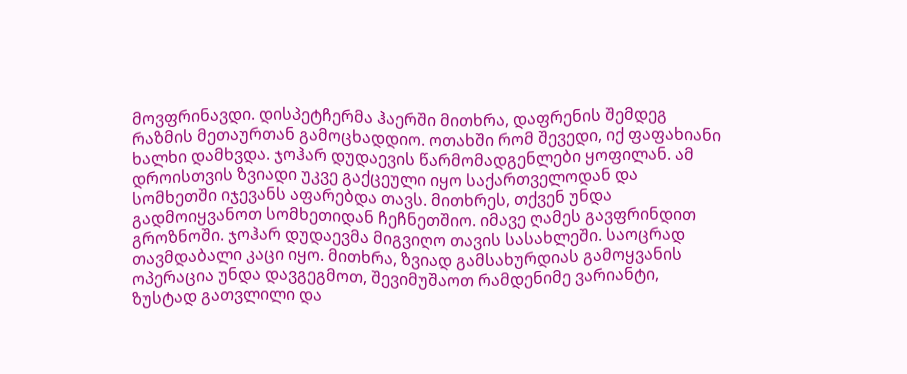მოვფრინავდი. დისპეტჩერმა ჰაერში მითხრა, დაფრენის შემდეგ რაზმის მეთაურთან გამოცხადდიო. ოთახში რომ შევედი, იქ ფაფახიანი ხალხი დამხვდა. ჯოჰარ დუდაევის წარმომადგენლები ყოფილან. ამ დროისთვის ზვიადი უკვე გაქცეული იყო საქართველოდან და სომხეთში იჯევანს აფარებდა თავს. მითხრეს, თქვენ უნდა გადმოიყვანოთ სომხეთიდან ჩეჩნეთშიო. იმავე ღამეს გავფრინდით გროზნოში. ჯოჰარ დუდაევმა მიგვიღო თავის სასახლეში. საოცრად თავმდაბალი კაცი იყო. მითხრა, ზვიად გამსახურდიას გამოყვანის ოპერაცია უნდა დავგეგმოთ, შევიმუშაოთ რამდენიმე ვარიანტი, ზუსტად გათვლილი და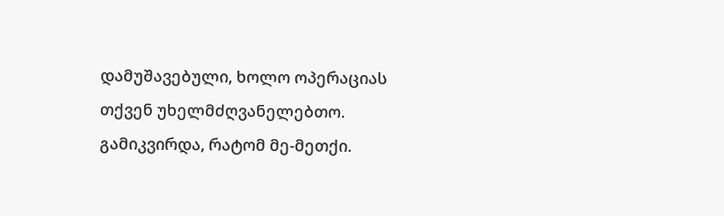დამუშავებული, ხოლო ოპერაციას თქვენ უხელმძღვანელებთო. გამიკვირდა, რატომ მე-მეთქი.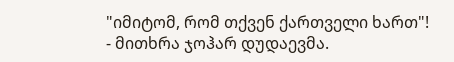"იმიტომ, რომ თქვენ ქართველი ხართ"! - მითხრა ჯოჰარ დუდაევმა.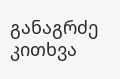განაგრძე კითხვა